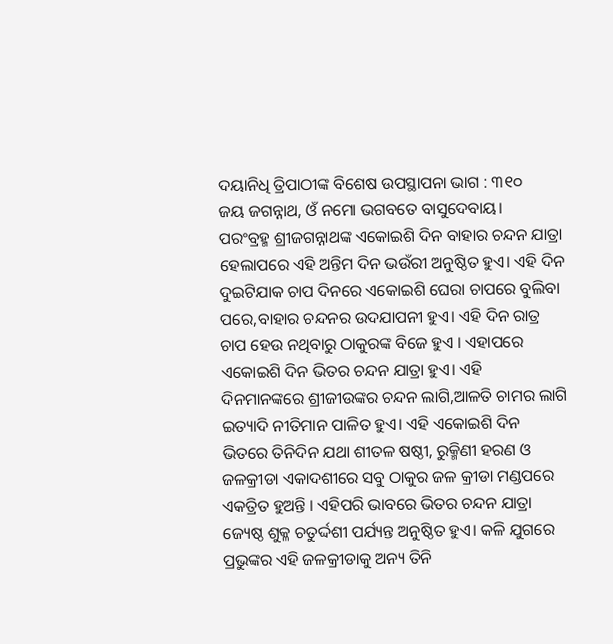ଦୟାନିଧି ତ୍ରିପାଠୀଙ୍କ ବିଶେଷ ଉପସ୍ଥାପନା ଭାଗ : ୩୧୦
ଜୟ ଜଗନ୍ନାଥ, ଓଁ ନମୋ ଭଗବତେ ବାସୁଦେବାୟ।
ପରଂବ୍ରହ୍ମ ଶ୍ରୀଜଗନ୍ନାଥଙ୍କ ଏକୋଇଶି ଦିନ ବାହାର ଚନ୍ଦନ ଯାତ୍ରା ହେଲାପରେ ଏହି ଅନ୍ତିମ ଦିନ ଭଉଁରୀ ଅନୁଷ୍ଠିତ ହୁଏ। ଏହି ଦିନ ଦୁଇଟିଯାକ ଚାପ ଦିନରେ ଏକୋଇଶି ଘେରା ଚାପରେ ବୁଲିବା ପରେ,ବାହାର ଚନ୍ଦନର ଉଦଯାପନୀ ହୁଏ। ଏହି ଦିନ ରାତ୍ର ଚାପ ହେଉ ନଥିବାରୁ ଠାକୁରଙ୍କ ବିଜେ ହୁଏ । ଏହାପରେ ଏକୋଇଶି ଦିନ ଭିତର ଚନ୍ଦନ ଯାତ୍ରା ହୁଏ। ଏହି ଦିନମାନଙ୍କରେ ଶ୍ରୀଜୀଉଙ୍କର ଚନ୍ଦନ ଲାଗି,ଆଳତି ଚାମର ଲାଗି ଇତ୍ୟାଦି ନୀତିମାନ ପାଳିତ ହୁଏ। ଏହି ଏକୋଇଶି ଦିନ ଭିତରେ ତିନିଦିନ ଯଥା ଶୀତଳ ଷଷ୍ଠୀ, ରୁକ୍ମିଣୀ ହରଣ ଓ ଜଳକ୍ରୀଡା ଏକାଦଶୀରେ ସବୁ ଠାକୁର ଜଳ କ୍ରୀଡା ମଣ୍ଡପରେ ଏକତ୍ରିତ ହୁଅନ୍ତି । ଏହିପରି ଭାବରେ ଭିତର ଚନ୍ଦନ ଯାତ୍ରା ଜ୍ୟେଷ୍ଠ ଶୁକ୍ଳ ଚତୁର୍ଦ୍ଦଶୀ ପର୍ଯ୍ୟନ୍ତ ଅନୁଷ୍ଠିତ ହୁଏ। କଳି ଯୁଗରେ ପ୍ରଭୁଙ୍କର ଏହି ଜଳକ୍ରୀଡାକୁ ଅନ୍ୟ ତିନି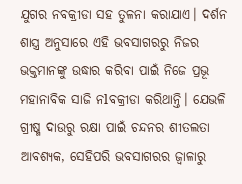ଯୁଗର ନବକ୍ରୀଡା ସହ ତୁଳନା କରାଯାଏ। ଦର୍ଶନ ଶାସ୍ତ୍ର ଅନୁସାରେ ଏହି ଭବସାଗରରୁ ନିଜର ଭକ୍ତମାନଙ୍କୁ ଉଦ୍ଧାର କରିବା ପାଇଁ ନିଜେ ପ୍ରଭୂ ମହାନାବିକ ସାଜି ନlବକ୍ରୀଡା କରିଥାନ୍ତି। ଯେଭଳି ଗ୍ରୀଷ୍ମ ଦାଉରୁ ରକ୍ଷା ପାଇଁ ଚନ୍ଦନର ଶୀତଲତା ଆବଶ୍ୟକ, ସେହିପରି ଭବସାଗରର ଜ୍ୱାଳାରୁ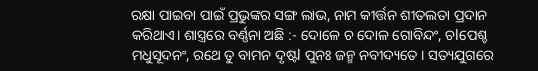ରକ୍ଷା ପାଇବା ପାଇଁ ପ୍ରଭୁଙ୍କର ସଙ୍ଗ ଲାଭ, ନାମ କୀର୍ତ୍ତନ ଶୀତଲତା ପ୍ରଦାନ କରିଥାଏ। ଶାସ୍ତ୍ରରେ ବର୍ଣ୍ଣନା ଅଛି :- ଦୋଳେ ଚ ଦୋଳ ଗୋବିନ୍ଦଂ, ଚlପେଶ୍ଚ ମଧୁସୂଦନଂ, ରଥେ ତୁ ବାମନ ଦୃଷ୍ଟl ପୁନଃ ଜନ୍ମ ନବୀଦ୍ୟତେ । ସତ୍ୟଯୁଗରେ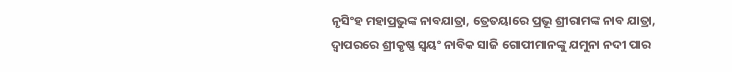ନୃସିଂହ ମହାପ୍ରଭୁଙ୍କ ନାବଯାତ୍ରା, ତ୍ରେତୟାରେ ପ୍ରଭୂ ଶ୍ରୀରାମଙ୍କ ନାବ ଯାତ୍ରା, ଦ୍ୱାପରରେ ଶ୍ରୀକୃଷ୍ଣ ସ୍ୱୟଂ ନାବିକ ସାଜି ଗୋପୀମାନଙ୍କୁ ଯମୁନା ନଦୀ ପାର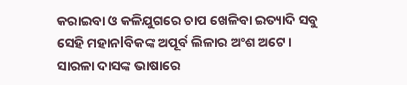କରାଇବା ଓ କଳିଯୁଗରେ ଚାପ ଖେଳିବା ଇତ୍ୟାଦି ସବୁ ସେହି ମହାନlବିକଙ୍କ ଅପୂର୍ବ ଲିଳାର ଅଂଶ ଅଟେ। ସାରଳା ଦାସଙ୍କ ଭାଷାରେ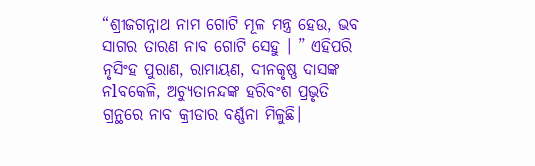“ଶ୍ରୀଜଗନ୍ନାଥ ନାମ ଗୋଟି ମୂଳ ମନ୍ତ୍ର ହେଉ, ଭବ ସାଗର ତାରଣ ନାବ ଗୋଟି ସେହୁ । ” ଏହିପରି ନୃସିଂହ ପୁରାଣ, ରାମାୟଣ, ଦୀନକୃଷ୍ଣ ଦାସଙ୍କ ନlବକେଳି, ଅଚ୍ୟୁତାନନ୍ଦଙ୍କ ହରିବଂଶ ପ୍ରଭୃତି ଗ୍ରନ୍ଥରେ ନାବ କ୍ରୀଡାର ବର୍ଣ୍ଣନା ମିଳୁଛି।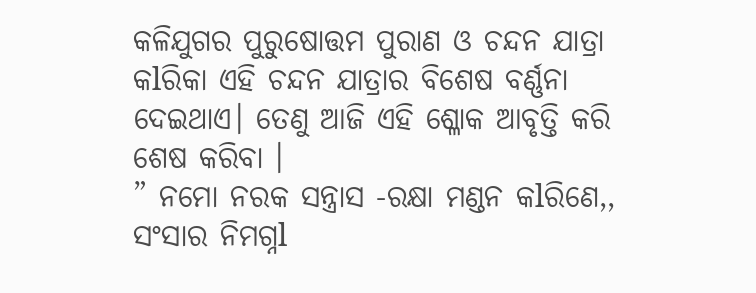କଳିଯୁଗର ପୁରୁଷୋତ୍ତମ ପୁରାଣ ଓ ଚନ୍ଦନ ଯାତ୍ରା କlରିକା ଏହି ଚନ୍ଦନ ଯାତ୍ରାର ବିଶେଷ ବର୍ଣ୍ଣନା ଦେଇଥାଏ। ତେଣୁ ଆଜି ଏହି ଶ୍ଳୋକ ଆବୃତ୍ତି କରି ଶେଷ କରିବା ।
” ନମୋ ନରକ ସନ୍ତ୍ରାସ -ରକ୍ଷା ମଣ୍ଡନ କlରିଣେ,, ସଂସାର ନିମଗ୍ନl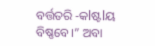ବର୍ତ୍ତତରି -କlଷ୍ଟlୟ ବିଷ୍ଣବେ।” ଅବା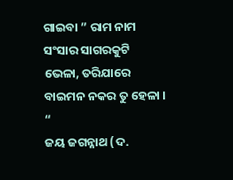ଗାଇବା ” ରାମ ନାମ ସଂସାର ସାଗରକୁଟି ଭେଳା, ତରିଯାରେ ବାଇମନ ନକର ତୁ ହେଳା । “
ଜୟ ଜଗନ୍ନାଥ (ଦ.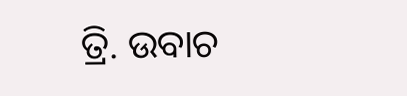ତ୍ରି. ଉବାଚ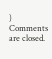)
Comments are closed.